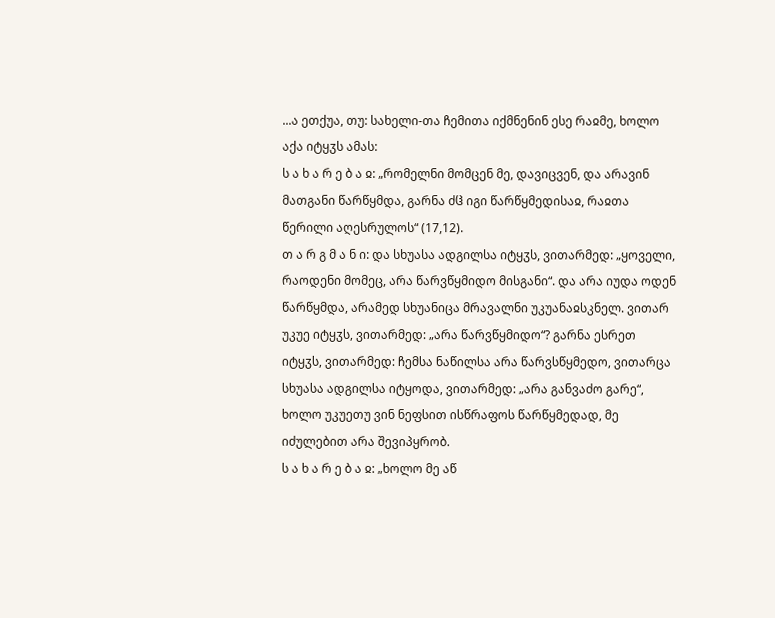...ა ეთქუა, თუ: სახელი-თა ჩემითა იქმნენინ ესე რაჲმე, ხოლო აქა იტყჳს ამას:
ს ა ხ ა რ ე ბ ა ჲ: „რომელნი მომცენ მე, დავიცვენ, და არავინ მათგანი წარწყმდა, გარნა ძჱ იგი წარწყმედისაჲ, რაჲთა წერილი აღესრულოს“ (17,12).
თ ა რ გ მ ა ნ ი: და სხუასა ადგილსა იტყჳს, ვითარმედ: „ყოველი, რაოდენი მომეც, არა წარვწყმიდო მისგანი“. და არა იუდა ოდენ წარწყმდა, არამედ სხუანიცა მრავალნი უკუანაჲსკნელ. ვითარ უკუე იტყჳს, ვითარმედ: „არა წარვწყმიდო“? გარნა ესრეთ იტყჳს, ვითარმედ: ჩემსა ნაწილსა არა წარვსწყმედო, ვითარცა სხუასა ადგილსა იტყოდა, ვითარმედ: „არა განვაძო გარე“, ხოლო უკუეთუ ვინ ნეფსით ისწრაფოს წარწყმედად, მე იძულებით არა შევიპყრობ.
ს ა ხ ა რ ე ბ ა ჲ: „ხოლო მე აწ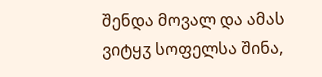შენდა მოვალ და ამას ვიტყჳ სოფელსა შინა,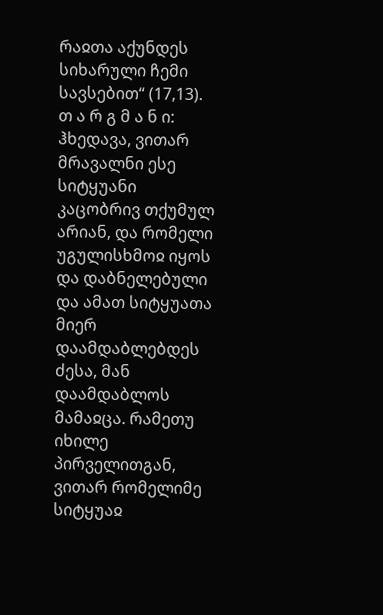რაჲთა აქუნდეს სიხარული ჩემი სავსებით“ (17,13).
თ ა რ გ მ ა ნ ი: ჰხედავა, ვითარ მრავალნი ესე სიტყუანი კაცობრივ თქუმულ არიან, და რომელი უგულისხმოჲ იყოს და დაბნელებული და ამათ სიტყუათა მიერ დაამდაბლებდეს ძესა, მან დაამდაბლოს მამაჲცა. რამეთუ იხილე პირველითგან, ვითარ რომელიმე სიტყუაჲ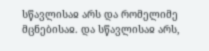სწავლისაჲ არს და რომელიმე მცნებისაჲ. და სწავლისაჲ არს,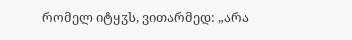რომელ იტყჳს, ვითარმედ: „არა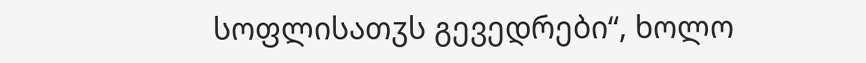სოფლისათჳს გევედრები“, ხოლო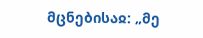მცნებისაჲ: „მე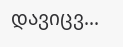დავიცვ...